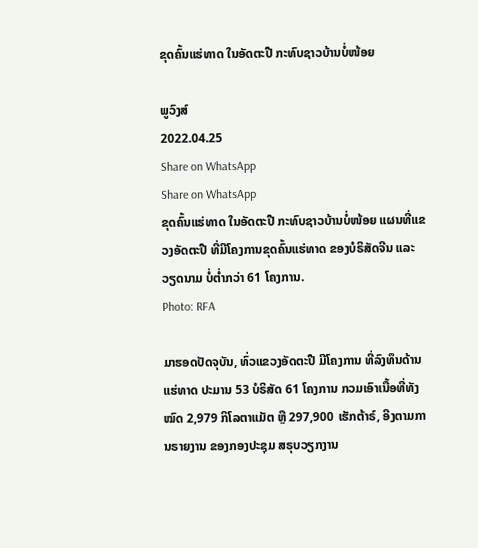ຂຸດຄົ້ນແຮ່ທາດ ໃນອັດຕະປື ກະທົບຊາວບ້ານບໍ່ໜ້ອຍ

ພູວົງສ໌
2022.04.25
Share on WhatsApp
Share on WhatsApp
ຂຸດຄົ້ນແຮ່ທາດ ໃນອັດຕະປື ກະທົບຊາວບ້ານບໍ່ໜ້ອຍ ແຜນທີ່ແຂວງອັດຕະປື ທີ່ມີໂຄງການຂຸດຄົ້ນແຮ່ທາດ ຂອງບໍຣິສັດຈີນ ແລະ ວຽດນາມ ບໍ່ຕ່ຳກວ່າ 61 ໂຄງການ.
Photo: RFA

ມາຮອດປັດຈຸບັນ, ທົ່ວແຂວງອັດຕະປື ມີໂຄງການ ທີ່ລົງທຶນດ້ານແຮ່ທາດ ປະມານ 53 ບໍຣິສັດ 61 ໂຄງການ ກວມເອົາເນື້ອທີ່ທັງໝົດ 2,979 ກິໂລຕາແມັຕ ຫຼື 297,900 ເຮັກຕ້າຣ໌, ອີງຕາມການຣາຍງານ ຂອງກອງປະຊຸມ ສຣຸບວຽກງານ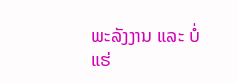ພະລັງງານ ແລະ ບໍ່ແຮ່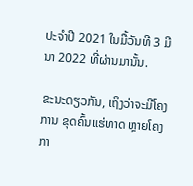ປະຈຳປີ 2021 ໃນມື້ວັນທີ 3 ມີນາ 2022 ທີ່ຜ່ານມານັ້ນ.

ຂະນະດຽວກັນ, ເຖິງວ່າຈະມີໂຄງການ ຂຸດຄົ້ນແຮ່ທາດ ຫຼາຍໂຄງກາ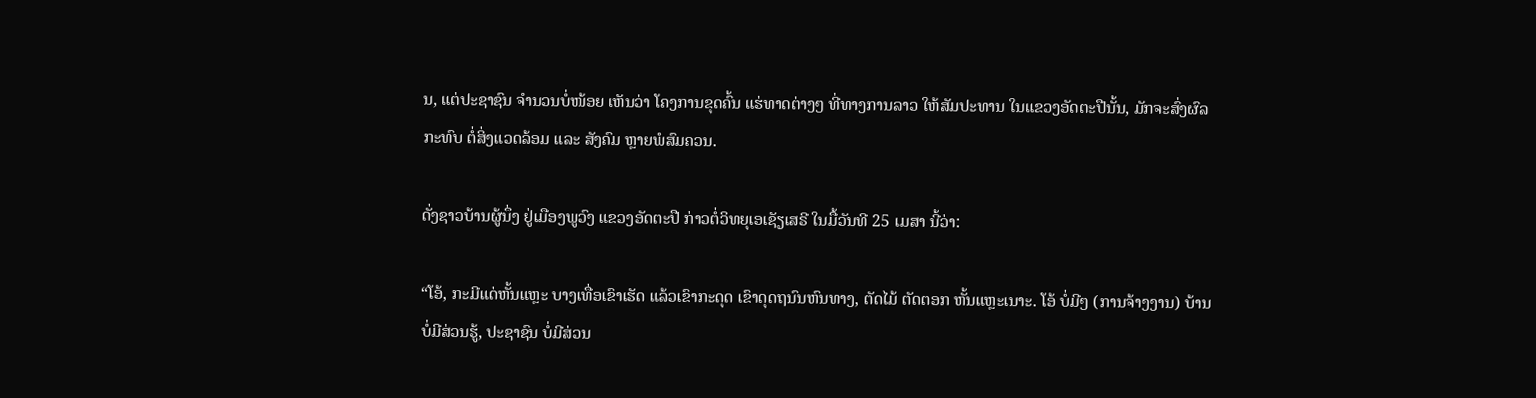ນ, ແຕ່ປະຊາຊົນ ຈຳນວນບໍ່ໜ້ອຍ ເຫັນວ່າ ໂຄງການຂຸດຄົ້ນ ແຮ່ທາດຕ່າງໆ ທີ່ທາງການລາວ ໃຫ້ສັມປະທານ ໃນແຂວງອັດຕະປືນັ້ນ, ມັກຈະສົ່ງຜົລກະທົບ ຕໍ່ສິ່ງແວດລ້ອມ ແລະ ສັງຄົມ ຫຼາຍພໍສົມຄວນ.

ດັ່ງຊາວບ້ານຜູ້ນຶ່ງ ຢູ່ເມືອງພູວົງ ແຂວງອັດຕະປື ກ່າວຕໍ່ວິທຍຸເອເຊັຽເສຣີ ໃນມື້ວັນທີ 25 ເມສາ ນີ້ວ່າ:

“ໂອ້, ກະມີແດ່ຫັ້ນແຫຼະ ບາງເທື່ອເຂົາເຮັດ ແລ້ວເຂົາກະດຸດ ເຂົາດຸດຖນົນຫົນທາງ, ຕັດໄມ້ ຕັດຕອກ ຫັ້ນແຫຼະເນາະ. ໂອ້ ບໍ່ມີໆ (ການຈ້າງງານ) ບ້ານບໍ່ມີສ່ວນຮູ້, ປະຊາຊົນ ບໍ່ມີສ່ວນ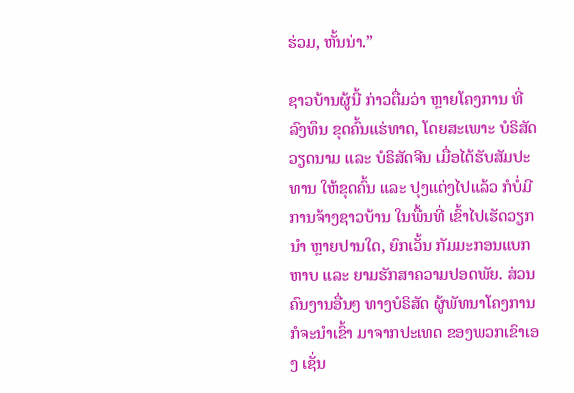ຮ່ວມ, ຫັ້ນນ່າ.”

ຊາວບ້ານຜູ້ນີ້ ກ່າວຕື່ມວ່າ ຫຼາຍໂຄງການ ທີ່ລົງທຶນ ຂຸດຄົ້ນແຮ່ທາດ, ໂດຍສະເພາະ ບໍຣິສັດວຽດນາມ ແລະ ບໍຣິສັດຈີນ ເມື່ອໄດ້ຮັບສັມປະທານ ໃຫ້ຂຸດຄົ້ນ ແລະ ປຸງແຕ່ງໄປແລ້ວ ກໍບໍ່ມີການຈ້າງຊາວບ້ານ ໃນພື້ນທີ່ ເຂົ້າໄປເຮັດວຽກນຳ ຫຼາຍປານໃດ, ຍົກເວັ້ນ ກັມມະກອນແບກຫາບ ແລະ ຍາມຮັກສາຄວາມປອດພັຍ. ສ່ວນຄົນງານອື່ນໆ ທາງບໍຣິສັດ ຜູ້ພັທນາໂຄງການ ກໍຈະນຳເຂົ້າ ມາຈາກປະເທດ ຂອງພວກເຂົາເອງ ເຊັ່ນ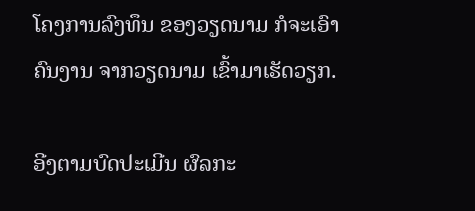ໂຄງການລົງທຶນ ຂອງວຽດນາມ ກໍຈະເອົາຄົນງານ ຈາກວຽດນາມ ເຂົ້າມາເຮັດວຽກ.

ອີງຕາມບົດປະເມີນ ຜົລກະ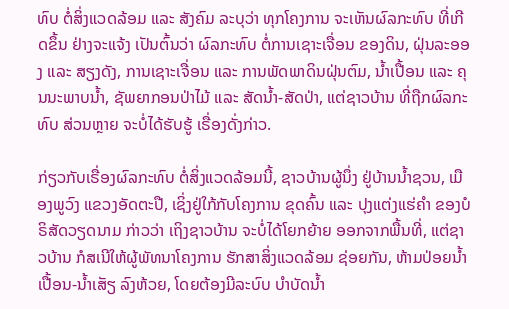ທົບ ຕໍ່ສິ່ງແວດລ້ອມ ແລະ ສັງຄົມ ລະບຸວ່າ ທຸກໂຄງການ ຈະເຫັນຜົລກະທົບ ທີ່ເກີດຂຶ້ນ ຢ່າງຈະແຈ້ງ ເປັນຕົ້ນວ່າ ຜົລກະທົບ ຕໍ່ການເຊາະເຈື່ອນ ຂອງດິນ, ຝຸ່ນລະອອງ ແລະ ສຽງດັງ, ການເຊາະເຈື່ອນ ແລະ ການພັດພາດິນຝຸ່ນຕົມ, ນ້ຳເປື້ອນ ແລະ ຄຸນນະພາບນ້ຳ, ຊັພຍາກອນປ່າໄມ້ ແລະ ສັດນ້ຳ-ສັດປ່າ, ແຕ່ຊາວບ້ານ ທີ່ຖືກຜົລກະທົບ ສ່ວນຫຼາຍ ຈະບໍ່ໄດ້ຮັບຮູ້ ເຣື່ອງດັ່ງກ່າວ.

ກ່ຽວກັບເຣື່ອງຜົລກະທົບ ຕໍ່ສິ່ງແວດລ້ອມນີ້, ຊາວບ້ານຜູ້ນຶ່ງ ຢູ່ບ້ານນ້ຳຊວນ, ເມືອງພູວົງ ແຂວງອັດຕະປື, ເຊິ່ງຢູ່ໃກ້ກັບໂຄງການ ຂຸດຄົ້ນ ແລະ ປຸງແຕ່ງແຮ່ຄຳ ຂອງບໍຣິສັດວຽດນາມ ກ່າວວ່າ ເຖິງຊາວບ້ານ ຈະບໍ່ໄດ້ໂຍກຍ້າຍ ອອກຈາກພື້ນທີ່, ແຕ່ຊາວບ້ານ ກໍສເນີໃຫ້ຜູ້ພັທນາໂຄງການ ຮັກສາສິ່ງແວດລ້ອມ ຊ່ອຍກັນ, ຫ້າມປ່ອຍນ້ຳເປື້ອນ-ນ້ຳເສັຽ ລົງຫ້ວຍ, ໂດຍຕ້ອງມີລະບົບ ບຳບັດນ້ຳ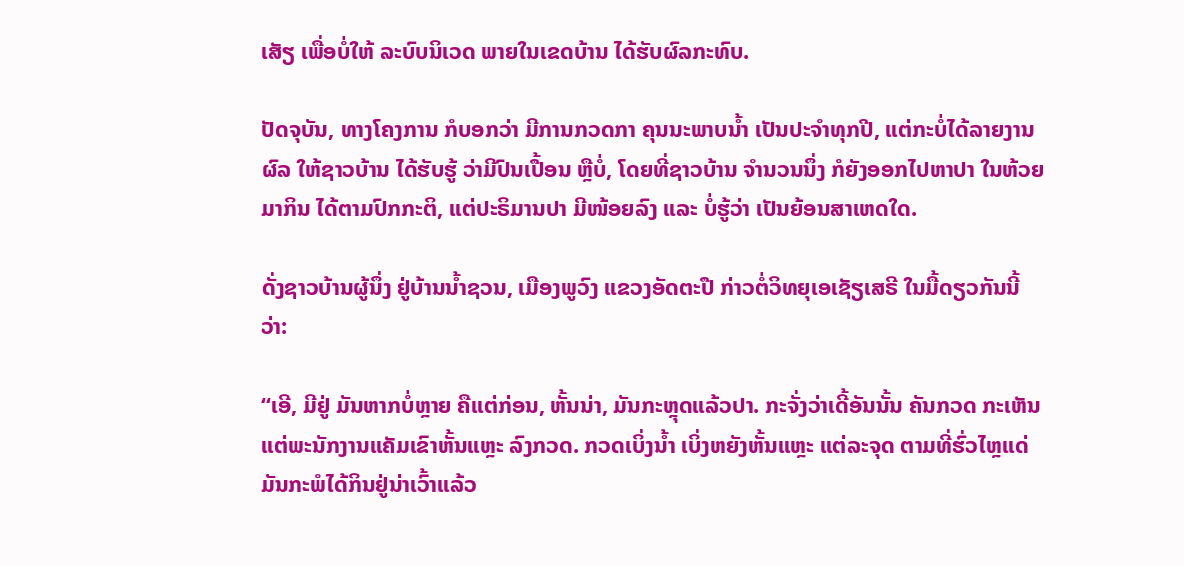ເສັຽ ເພື່ອບໍ່ໃຫ້ ລະບົບນິເວດ ພາຍໃນເຂດບ້ານ ໄດ້ຮັບຜົລກະທົບ.

ປັດຈຸບັນ, ທາງໂຄງການ ກໍບອກວ່າ ມີການກວດກາ ຄຸນນະພາບນ້ຳ ເປັນປະຈຳທຸກປີ, ແຕ່ກະບໍ່ໄດ້ລາຍງານຜົລ ໃຫ້ຊາວບ້ານ ໄດ້ຮັບຮູ້ ວ່າມີປົນເປື້ອນ ຫຼືບໍ່, ໂດຍທີ່ຊາວບ້ານ ຈຳນວນນຶ່ງ ກໍຍັງອອກໄປຫາປາ ໃນຫ້ວຍມາກິນ ໄດ້ຕາມປົກກະຕິ, ແຕ່ປະຣິມານປາ ມີໜ້ອຍລົງ ແລະ ບໍ່ຮູ້ວ່າ ເປັນຍ້ອນສາເຫດໃດ.

ດັ່ງຊາວບ້ານຜູ້ນຶ່ງ ຢູ່ບ້ານນ້ຳຊວນ, ເມືອງພູວົງ ແຂວງອັດຕະປື ກ່າວຕໍ່ວິທຍຸເອເຊັຽເສຣີ ໃນມື້ດຽວກັນນີ້ວ່າ:

“ເອີ, ມີຢູ່ ມັນຫາກບໍ່ຫຼາຍ ຄືແຕ່ກ່ອນ, ຫັ້ນນ່າ, ມັນກະຫຼຸດແລ້ວປາ. ກະຈັ່ງວ່າເດີ້ອັນນັ້ນ ຄັນກວດ ກະເຫັນແຕ່ພະນັກງານແຄັມເຂົາຫັ້ນແຫຼະ ລົງກວດ. ກວດເບິ່ງນ້ຳ ເບິ່ງຫຍັງຫັ້ນແຫຼະ ແຕ່ລະຈຸດ ຕາມທີ່ຮົ່ວໄຫຼແດ່ ມັນກະພໍໄດ້ກິນຢູ່ນ່າເວົ້າແລ້ວ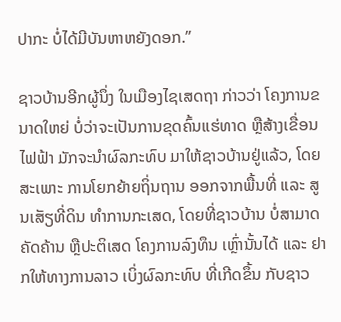ປາກະ ບໍ່ໄດ້ມີບັນຫາຫຍັງດອກ.”

ຊາວບ້ານອີກຜູ້ນຶ່ງ ໃນເມືອງໄຊເສດຖາ ກ່າວວ່າ ໂຄງການຂນາດໃຫຍ່ ບໍ່ວ່າຈະເປັນການຂຸດຄົ້ນແຮ່ທາດ ຫຼືສ້າງເຂື່ອນໄຟຟ້າ ມັກຈະນຳຜົລກະທົບ ມາໃຫ້ຊາວບ້ານຢູ່ແລ້ວ, ໂດຍສະເພາະ ການໂຍກຍ້າຍຖິ່ນຖານ ອອກຈາກພື້ນທີ່ ແລະ ສູນເສັຽທີ່ດິນ ທຳການກະເສດ, ໂດຍທີ່ຊາວບ້ານ ບໍ່ສາມາດຄັດຄ້ານ ຫຼືປະຕິເສດ ໂຄງການລົງທຶນ ເຫຼົ່ານັ້ນໄດ້ ແລະ ຢາກໃຫ້ທາງການລາວ ເບິ່ງຜົລກະທົບ ທີ່ເກີດຂຶ້ນ ກັບຊາວ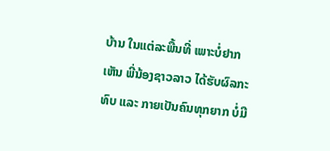ບ້ານ ໃນແຕ່ລະພື້ນທີ່ ເພາະບໍ່ຢາກເຫັນ ພີ່ນ້ອງຊາວລາວ ໄດ້ຮັບຜົລກະທົບ ແລະ ກາຍເປັນຄົນທຸກຍາກ ບໍ່ມີ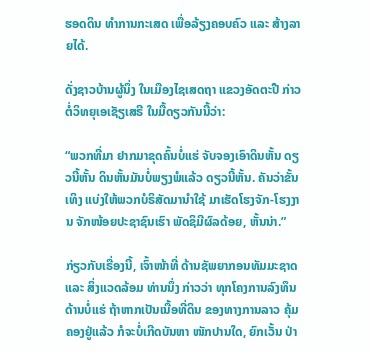ຮອດດິນ ທຳການກະເສດ ເພື່ອລ້ຽງຄອບຄົວ ແລະ ສ້າງລາຍໄດ້.

ດັ່ງຊາວບ້ານຜູ້ນຶ່ງ ໃນເມືອງໄຊເສດຖາ ແຂວງອັດຕະປື ກ່າວຕໍ່ວິທຍຸເອເຊັຽເສຣີ ໃນມື້ດຽວກັນນີ້ວ່າ:

“ພວກທີ່ມາ ຢາກມາຂຸດຄົ້ນບໍ່ແຮ່ ຈັບຈອງເອົາດິນຫັ້ນ ດຽວນີ້ຫັ້ນ ດິນຫັ້ນມັນບໍ່ພຽງພໍແລ້ວ ດຽວນີ້ຫັ້ນ. ຄັນວ່າຂັ້ນເທິງ ແບ່ງໃຫ້ພວກບໍຣິສັດມານຳໃຊ້ ມາເຮັດໂຮງຈັກ-ໂຮງງານ ຈັກໜ້ອຍປະຊາຊົນເຮົາ ພັດຊິມີຜົລດ້ອຍ, ຫັ້ນນ່າ.”

ກ່ຽວກັບເຣື່ອງນີ້, ເຈົ້າໜ້າທີ່ ດ້ານຊັພຍາກອນທັມມະຊາດ ແລະ ສິ່ງແວດລ້ອມ ທ່ານນຶ່ງ ກ່າວວ່າ ທຸກໂຄງການລົງທຶນ ດ້ານບໍ່ແຮ່ ຖ້າຫາກເປັນເນື້ອທີ່ດິນ ຂອງທາງການລາວ ຄຸ້ມຄອງຢູ່ແລ້ວ ກໍຈະບໍ່ເກີດບັນຫາ ໜັກປານໃດ, ຍົກເວັ້ນ ປ່າ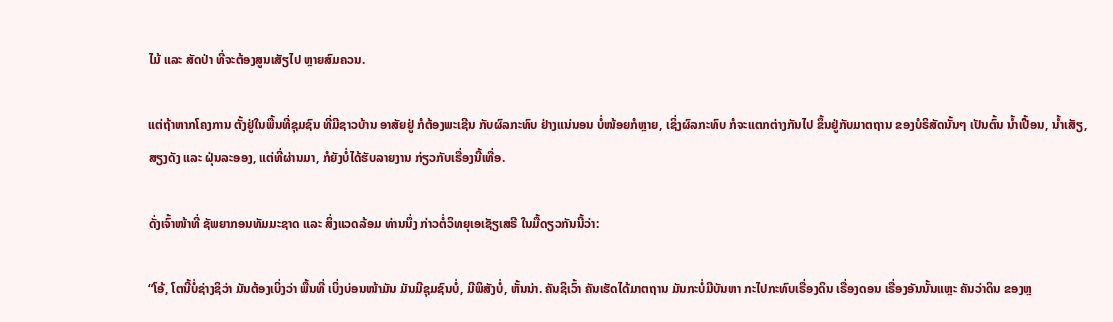ໄມ້ ແລະ ສັດປ່າ ທີ່ຈະຕ້ອງສູນເສັຽໄປ ຫຼາຍສົມຄວນ.

ແຕ່ຖ້າຫາກໂຄງການ ຕັ້ງຢູ່ໃນພື້ນທີ່ຊຸມຊົນ ທີ່ມີຊາວບ້ານ ອາສັຍຢູ່ ກໍຕ້ອງພະເຊີນ ກັບຜົລກະທົບ ຢ່າງແນ່ນອນ ບໍ່ໜ້ອຍກໍຫຼາຍ, ເຊິ່ງຜົລກະທົບ ກໍຈະແຕກຕ່າງກັນໄປ ຂຶ້ນຢູ່ກັບມາຕຖານ ຂອງບໍຣິສັດນັ້ນໆ ເປັນຕົ້ນ ນ້ຳເປື້ອນ, ນ້ຳເສັຽ, ສຽງດັງ ແລະ ຝຸ່ນລະອອງ, ແຕ່ທີ່ຜ່ານມາ, ກໍຍັງບໍ່ໄດ້ຮັບລາຍງານ ກ່ຽວກັບເຣື່ອງນີ້ເທື່ອ.

ດັ່ງເຈົ້າໜ້າທີ່ ຊັພຍາກອນທັມມະຊາດ ແລະ ສິ່ງແວດລ້ອມ ທ່ານນຶ່ງ ກ່າວຕໍ່ວິທຍຸເອເຊັຽເສຣີ ໃນມື້ດຽວກັນນີ້ວ່າ:

“ໂອ້, ໂຕນີ້ບໍ່ຊ່າງຊິວ່າ ມັນຕ້ອງເບິ່ງວ່າ ພື້ນທີ່ ເບິ່ງບ່ອນໜ້າມັນ ມັນມີຊຸມຊົນບໍ່, ມີພິສັງບໍ່, ຫັ້ນນ່າ. ຄັນຊິເວົ້າ ຄັນເຮັດໄດ້ມາຕຖານ ມັນກະບໍ່ມີບັນຫາ ກະໄປກະທົບເຣື່ອງດິນ ເຣື່ອງດອນ ເຣື່ອງອັນນັ້ນແຫຼະ ຄັນວ່າດິນ ຂອງຫຼ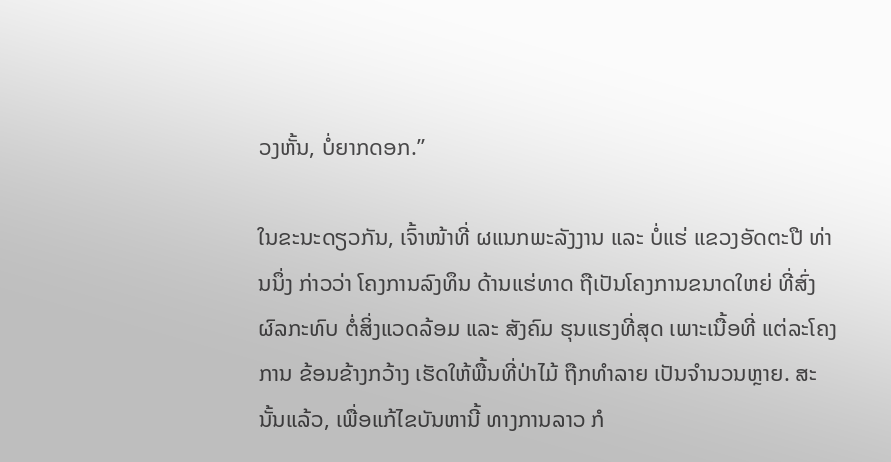ວງຫັ້ນ, ບໍ່ຍາກດອກ.”

ໃນຂະນະດຽວກັນ, ເຈົ້າໜ້າທີ່ ຜແນກພະລັງງານ ແລະ ບໍ່ແຮ່ ແຂວງອັດຕະປື ທ່ານນຶ່ງ ກ່າວວ່າ ໂຄງການລົງທຶນ ດ້ານແຮ່ທາດ ຖືເປັນໂຄງການຂນາດໃຫຍ່ ທີ່ສົ່ງຜົລກະທົບ ຕໍ່ສິ່ງແວດລ້ອມ ແລະ ສັງຄົມ ຮຸນແຮງທີ່ສຸດ ເພາະເນື້ອທີ່ ແຕ່ລະໂຄງການ ຂ້ອນຂ້າງກວ້າງ ເຮັດໃຫ້ພື້ນທີ່ປ່າໄມ້ ຖືກທຳລາຍ ເປັນຈຳນວນຫຼາຍ. ສະນັ້ນແລ້ວ, ເພື່ອແກ້ໄຂບັນຫານີ້ ທາງການລາວ ກໍ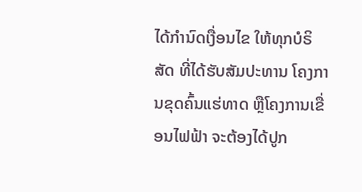ໄດ້ກຳນົດເງື່ອນໄຂ ໃຫ້ທຸກບໍຣິສັດ ທີ່ໄດ້ຮັບສັມປະທານ ໂຄງການຂຸດຄົ້ນແຮ່ທາດ ຫຼືໂຄງການເຂື່ອນໄຟຟ້າ ຈະຕ້ອງໄດ້ປູກ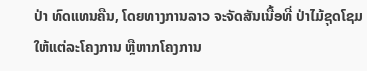ປ່າ ທົດແທນຄືນ, ໂດຍທາງການລາວ ຈະຈັດສັນເນື້ອທີ່ ປ່າໄມ້ຊຸດໂຊມ ໃຫ້ແຕ່ລະໂຄງການ ຫຼືຫາກໂຄງການ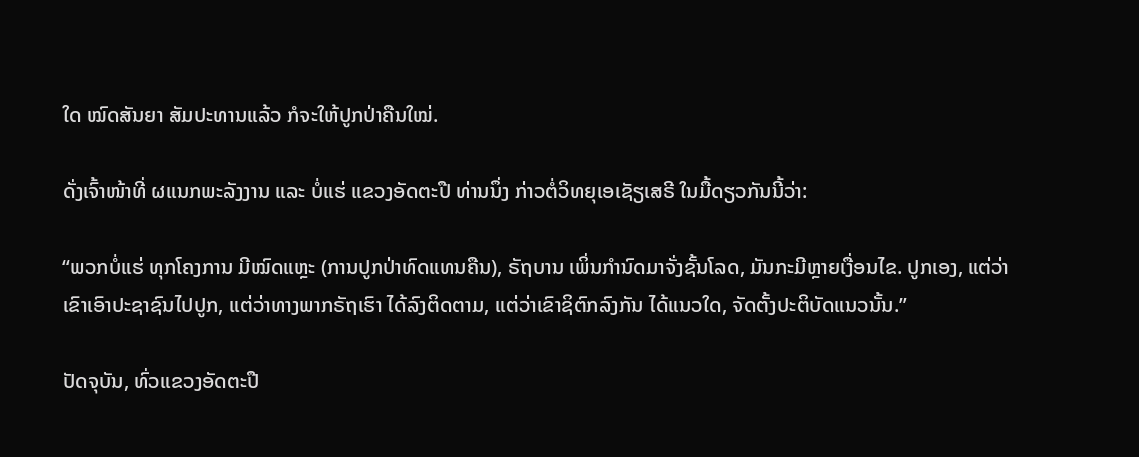ໃດ ໝົດສັນຍາ ສັມປະທານແລ້ວ ກໍຈະໃຫ້ປູກປ່າຄືນໃໝ່.

ດັ່ງເຈົ້າໜ້າທີ່ ຜແນກພະລັງງານ ແລະ ບໍ່ແຮ່ ແຂວງອັດຕະປື ທ່ານນຶ່ງ ກ່າວຕໍ່ວິທຍຸເອເຊັຽເສຣີ ໃນມື້ດຽວກັນນີ້ວ່າ:

“ພວກບໍ່ແຮ່ ທຸກໂຄງການ ມີໝົດແຫຼະ (ການປູກປ່າທົດແທນຄືນ), ຣັຖບານ ເພິ່ນກຳນົດມາຈັ່ງຊັ້ນໂລດ, ມັນກະມີຫຼາຍເງື່ອນໄຂ. ປູກເອງ, ແຕ່ວ່າ ເຂົາເອົາປະຊາຊົນໄປປູກ, ແຕ່ວ່າທາງພາກຣັຖເຮົາ ໄດ້ລົງຕິດຕາມ, ແຕ່ວ່າເຂົາຊິຕົກລົງກັນ ໄດ້ແນວໃດ, ຈັດຕັ້ງປະຕິບັດແນວນັ້ນ.”

ປັດຈຸບັນ, ທົ່ວແຂວງອັດຕະປື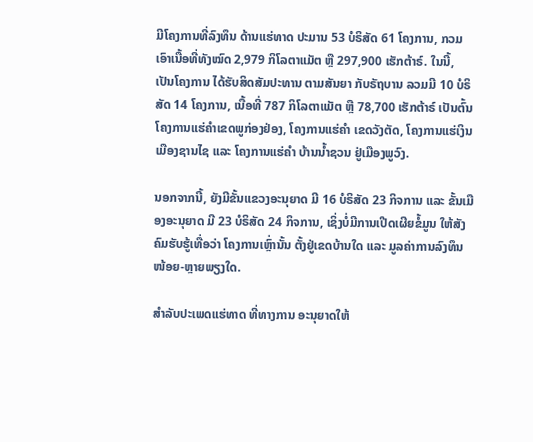ມີໂຄງການທີ່ລົງທຶນ ດ້ານແຮ່ທາດ ປະມານ 53 ບໍຣິສັດ 61 ໂຄງການ, ກວມເອົາເນື້ອທີ່ທັງໝົດ 2,979 ກິໂລຕາແມັຕ ຫຼື 297,900 ເຮັກຕ້າຣ໌. ໃນນີ້, ເປັນໂຄງການ ໄດ້ຮັບສິດສັມປະທານ ຕາມສັນຍາ ກັບຣັຖບານ ລວມມີ 10 ບໍຣິສັດ 14 ໂຄງການ, ເນື້ອທີ່ 787 ກິໂລຕາແມັຕ ຫຼື 78,700 ເຮັກຕ້າຣ໌ ເປັນຕົ້ນ ໂຄງການແຮ່ຄຳເຂດພູກ່ອງຢ່ອງ, ໂຄງການແຮ່ຄຳ ເຂດວັງຕັດ, ໂຄງການແຮ່ເງິນ ເມືອງຊານໄຊ ແລະ ໂຄງການແຮ່ຄຳ ບ້ານນ້ຳຊວນ ຢູ່ເມືອງພູວົງ.

ນອກຈາກນີ້, ຍັງມີຂັ້ນແຂວງອະນຸຍາດ ມີ 16 ບໍຣິສັດ 23 ກິຈການ ແລະ ຂັ້ນເມືອງອະນຸຍາດ ມີ 23 ບໍຣິສັດ 24 ກິຈການ, ເຊິ່ງບໍ່ມີການເປີດເຜີຍຂໍ້ມູນ ໃຫ້ສັງຄົມຮັບຮູ້ເທື່ອວ່າ ໂຄງການເຫຼົ່ານັ້ນ ຕັ້ງຢູ່ເຂດບ້ານໃດ ແລະ ມູລຄ່າການລົງທຶນ ໜ້ອຍ-ຫຼາຍພຽງໃດ.

ສຳລັບປະເພດແຮ່ທາດ ທີ່ທາງການ ອະນຸຍາດໃຫ້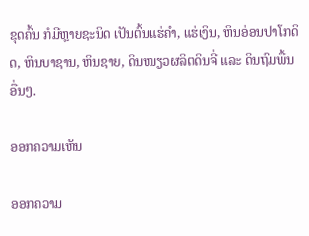ຂຸດຄົ້ນ ກໍມີຫຼາຍຊະນິດ ເປັນຕົ້ນແຮ່ຄຳ, ແຮ່ເງິນ, ຫິນອ່ອນປາໂກດິດ, ຫິນບາຊານ, ຫິນຊາຍ, ດິນໜຽວຜລິຕດິນຈີ່ ແລະ ດິນຖົມພື້ນອື່ນໆ.

ອອກຄວາມເຫັນ

ອອກຄວາມ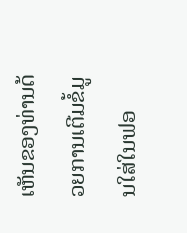ເຫັນຂອງທ່ານດ້ວຍການເຕີມຂໍ້ມູນໃສ່ໃນຟອ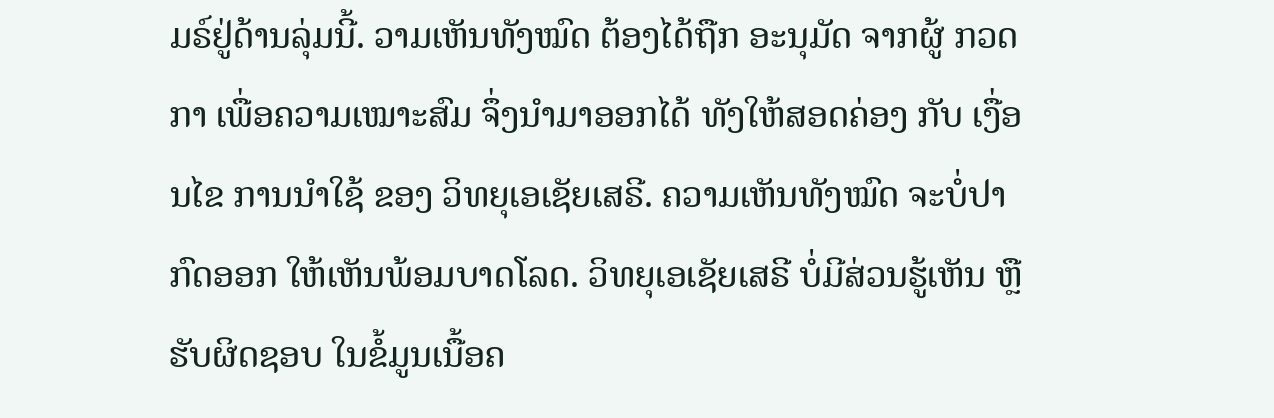ມຣ໌ຢູ່ດ້ານລຸ່ມນີ້. ວາມເຫັນທັງໝົດ ຕ້ອງໄດ້ຖືກ ອະນຸມັດ ຈາກຜູ້ ກວດກາ ເພື່ອຄວາມເໝາະສົມ ຈຶ່ງນໍາມາອອກໄດ້ ທັງໃຫ້ສອດຄ່ອງ ກັບ ເງື່ອນໄຂ ການນຳໃຊ້ ຂອງ ວິທຍຸເອເຊັຍເສຣີ. ຄວາມເຫັນທັງໝົດ ຈະບໍ່ປາກົດອອກ ໃຫ້ເຫັນພ້ອມບາດໂລດ. ວິທຍຸເອເຊັຍເສຣີ ບໍ່ມີສ່ວນຮູ້ເຫັນ ຫຼືຮັບຜິດຊອບ ໃນຂໍ້ມູນເນື້ອຄ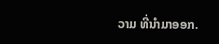ວາມ ທີ່ນໍາມາອອກ.